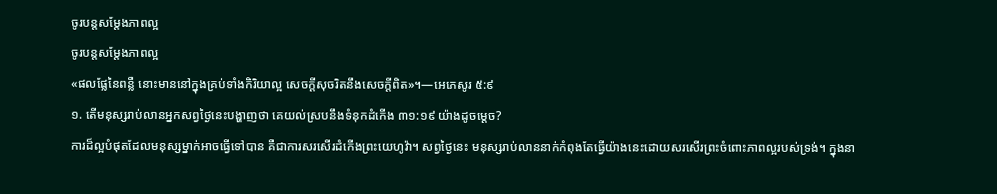ចូរបន្តសម្ដែងភាពល្អ
ចូរបន្តសម្ដែងភាពល្អ
«ផលផ្លែនៃពន្លឺ នោះមាននៅក្នុងគ្រប់ទាំងកិរិយាល្អ សេចក្ដីសុចរិតនឹងសេចក្ដីពិត»។—អេភេសូរ ៥:៩
១. តើមនុស្សរាប់លានអ្នកសព្វថ្ងៃនេះបង្ហាញថា គេយល់ស្របនឹងទំនុកដំកើង ៣១:១៩ យ៉ាងដូចម្ដេច?
ការដ៏ល្អបំផុតដែលមនុស្សម្នាក់អាចធ្វើទៅបាន គឺជាការសរសើរដំកើងព្រះយេហូវ៉ា។ សព្វថ្ងៃនេះ មនុស្សរាប់លាននាក់កំពុងតែធ្វើយ៉ាងនេះដោយសរសើរព្រះចំពោះភាពល្អរបស់ទ្រង់។ ក្នុងនា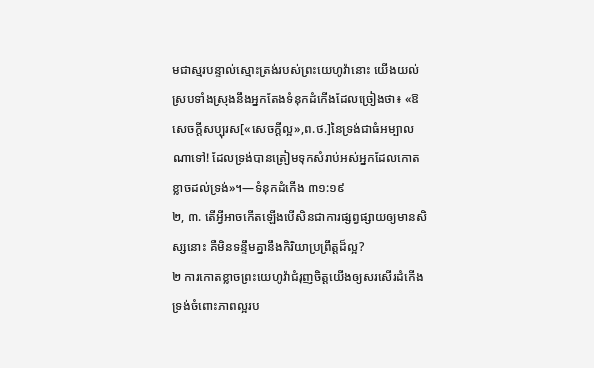មជាស្មរបន្ទាល់ស្មោះត្រង់របស់ព្រះយេហូវ៉ានោះ យើងយល់ស្របទាំងស្រុងនឹងអ្នកតែងទំនុកដំកើងដែលច្រៀងថា៖ «ឱសេចក្ដីសប្បុរស[«សេចក្ដីល្អ»,ព.ថ.]នៃទ្រង់ជាធំអម្បាលណាទៅ! ដែលទ្រង់បានត្រៀមទុកសំរាប់អស់អ្នកដែលកោតខ្លាចដល់ទ្រង់»។—ទំនុកដំកើង ៣១:១៩
២, ៣. តើអ្វីអាចកើតឡើងបើសិនជាការផ្សព្វផ្សាយឲ្យមានសិស្សនោះ គឺមិនទន្ទឹមគ្នានឹងកិរិយាប្រព្រឹត្តដ៏ល្អ?
២ ការកោតខ្លាចព្រះយេហូវ៉ាជំរុញចិត្តយើងឲ្យសរសើរដំកើងទ្រង់ចំពោះភាពល្អរប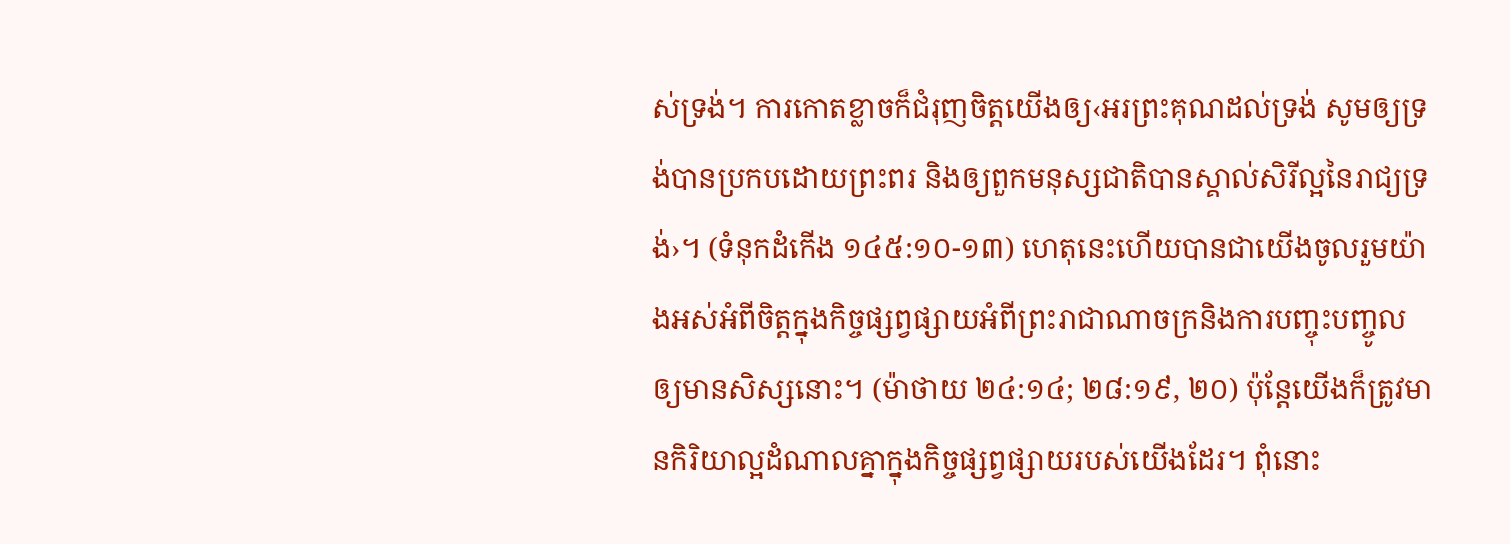ស់ទ្រង់។ ការកោតខ្លាចក៏ជំរុញចិត្តយើងឲ្យ‹អរព្រះគុណដល់ទ្រង់ សូមឲ្យទ្រង់បានប្រកបដោយព្រះពរ និងឲ្យពួកមនុស្សជាតិបានស្គាល់សិរីល្អនៃរាជ្យទ្រង់›។ (ទំនុកដំកើង ១៤៥:១០-១៣) ហេតុនេះហើយបានជាយើងចូលរួមយ៉ាងអស់អំពីចិត្តក្នុងកិច្ចផ្សព្វផ្សាយអំពីព្រះរាជាណាចក្រនិងការបញ្ចុះបញ្ចូលឲ្យមានសិស្សនោះ។ (ម៉ាថាយ ២៤:១៤; ២៨:១៩, ២០) ប៉ុន្តែយើងក៏ត្រូវមានកិរិយាល្អដំណាលគ្នាក្នុងកិច្ចផ្សព្វផ្សាយរបស់យើងដែរ។ ពុំនោះ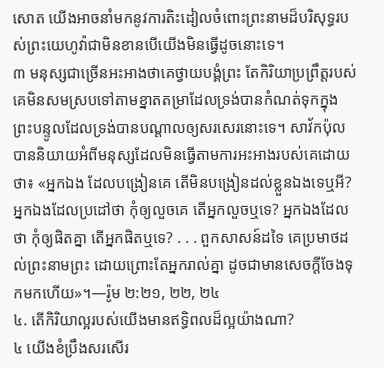សោត យើងអាចនាំមកនូវការតិះដៀលចំពោះព្រះនាមដ៏បរិសុទ្ធរបស់ព្រះយេហូវ៉ាជាមិនខានបើយើងមិនធ្វើដូចនោះទេ។
៣ មនុស្សជាច្រើនអះអាងថាគេថ្វាយបង្គំព្រះ តែកិរិយាប្រព្រឹត្តរបស់គេមិនសមស្របទៅតាមខ្នាតតម្រាដែលទ្រង់បានកំណត់ទុកក្នុងព្រះបន្ទូលដែលទ្រង់បានបណ្ដាលឲ្យសរសេរនោះទេ។ សាវ័កប៉ុលបាននិយាយអំពីមនុស្សដែលមិនធ្វើតាមការអះអាងរបស់គេដោយថា៖ «អ្នកឯង ដែលបង្រៀនគេ តើមិនបង្រៀនដល់ខ្លួនឯងទេឬអី? អ្នកឯងដែលប្រដៅថា កុំឲ្យលួចគេ តើអ្នកលួចឬទេ? អ្នកឯងដែលថា កុំឲ្យផិតគ្នា តើអ្នកផិតឬទេ? . . . ពួកសាសន៍ដទៃ គេប្រមាថដល់ព្រះនាមព្រះ ដោយព្រោះតែអ្នករាល់គ្នា ដូចជាមានសេចក្ដីចែងទុកមកហើយ»។—រ៉ូម ២:២១, ២២, ២៤
៤. តើកិរិយាល្អរបស់យើងមានឥទ្ធិពលដ៏ល្អយ៉ាងណា?
៤ យើងខំប្រឹងសរសើរ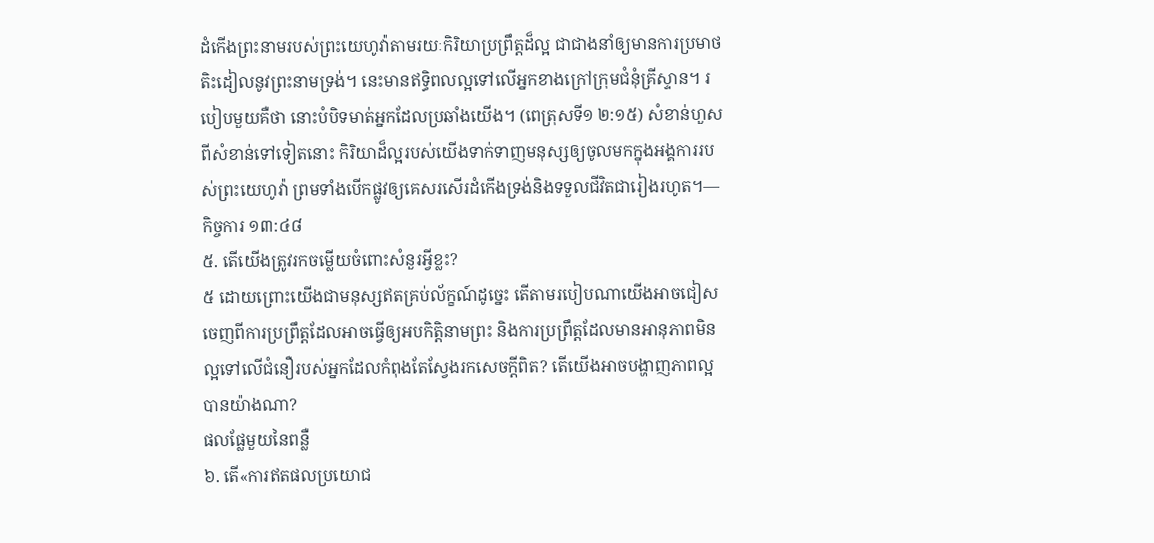ដំកើងព្រះនាមរបស់ព្រះយេហូវ៉ាតាមរយៈកិរិយាប្រព្រឹត្តដ៏ល្អ ជាជាងនាំឲ្យមានការប្រមាថតិះដៀលនូវព្រះនាមទ្រង់។ នេះមានឥទ្ធិពលល្អទៅលើអ្នកខាងក្រៅក្រុមជំនុំគ្រីស្ទាន។ របៀបមួយគឺថា នោះបំបិទមាត់អ្នកដែលប្រឆាំងយើង។ (ពេត្រុសទី១ ២:១៥) សំខាន់ហួសពីសំខាន់ទៅទៀតនោះ កិរិយាដ៏ល្អរបស់យើងទាក់ទាញមនុស្សឲ្យចូលមកក្នុងអង្គការរបស់ព្រះយេហូវ៉ា ព្រមទាំងបើកផ្លូវឲ្យគេសរសើរដំកើងទ្រង់និងទទួលជីវិតជារៀងរហូត។—កិច្ចការ ១៣:៤៨
៥. តើយើងត្រូវរកចម្លើយចំពោះសំនួរអ្វីខ្លះ?
៥ ដោយព្រោះយើងជាមនុស្សឥតគ្រប់ល័ក្ខណ៍ដូច្នេះ តើតាមរបៀបណាយើងអាចជៀសចេញពីការប្រព្រឹត្តដែលអាចធ្វើឲ្យអបកិត្ដិនាមព្រះ និងការប្រព្រឹត្តដែលមានអានុភាពមិនល្អទៅលើជំនឿរបស់អ្នកដែលកំពុងតែស្វែងរកសេចក្ដីពិត? តើយើងអាចបង្ហាញភាពល្អបានយ៉ាងណា?
ផលផ្លែមួយនៃពន្លឺ
៦. តើ«ការឥតផលប្រយោជ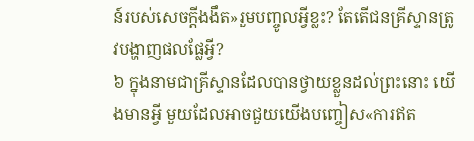ន៍របស់សេចក្ដីងងឹត»រួមបញ្ចូលអ្វីខ្លះ? តែតើជនគ្រីស្ទានត្រូវបង្ហាញផលផ្លែអ្វី?
៦ ក្នុងនាមជាគ្រីស្ទានដែលបានថ្វាយខ្លួនដល់ព្រះនោះ យើងមានអ្វី មួយដែលអាចជួយយើងបញ្ចៀស«ការឥត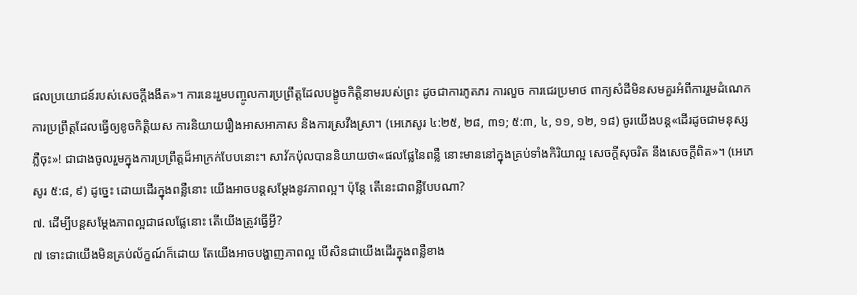ផលប្រយោជន៍របស់សេចក្ដីងងឹត»។ ការនេះរួមបញ្ចូលការប្រព្រឹត្តដែលបង្ខូចកិត្ដិនាមរបស់ព្រះ ដូចជាការភូតភរ ការលួច ការជេរប្រមាថ ពាក្យសំដីមិនសមគួរអំពីការរួមដំណេក ការប្រព្រឹត្តដែលធ្វើឲ្យខូចកិត្ដិយស ការនិយាយរឿងអាសអាភាស និងការស្រវឹងស្រា។ (អេភេសូរ ៤:២៥, ២៨, ៣១; ៥:៣, ៤, ១១, ១២, ១៨) ចូរយើងបន្ត«ដើរដូចជាមនុស្សភ្លឺចុះ»! ជាជាងចូលរួមក្នុងការប្រព្រឹត្តដ៏អាក្រក់បែបនោះ។ សាវ័កប៉ុលបាននិយាយថា«ផលផ្លែនៃពន្លឺ នោះមាននៅក្នុងគ្រប់ទាំងកិរិយាល្អ សេចក្ដីសុចរិត នឹងសេចក្ដីពិត»។ (អេភេសូរ ៥:៨, ៩) ដូច្នេះ ដោយដើរក្នុងពន្លឺនោះ យើងអាចបន្តសម្ដែងនូវភាពល្អ។ ប៉ុន្តែ តើនេះជាពន្លឺបែបណា?
៧. ដើម្បីបន្តសម្ដែងភាពល្អជាផលផ្លែនោះ តើយើងត្រូវធ្វើអ្វី?
៧ ទោះជាយើងមិនគ្រប់ល័ក្ខណ៍ក៏ដោយ តែយើងអាចបង្ហាញភាពល្អ បើសិនជាយើងដើរក្នុងពន្លឺខាង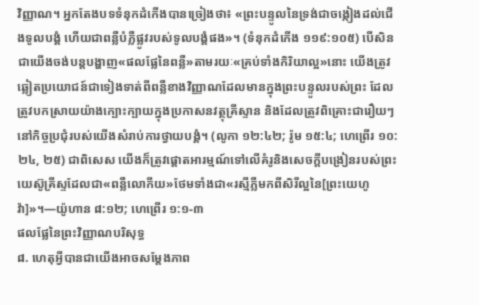វិញ្ញាណ។ អ្នកតែងបទទំនុកដំកើងបានច្រៀងថា៖ «ព្រះបន្ទូលនៃទ្រង់ជាចង្កៀងដល់ជើងទូលបង្គំ ហើយជាពន្លឺបំភ្លឺផ្លូវរបស់ទូលបង្គំផង»។ (ទំនុកដំកើង ១១៩:១០៥) បើសិនជាយើងចង់បន្តបង្ហាញ«ផលផ្លែនៃពន្លឺ»តាមរយៈ«គ្រប់ទាំងកិរិយាល្អ»នោះ យើងត្រូវឆ្លៀតប្រយោជន៍ជាទៀងទាត់ពីពន្លឺខាងវិញ្ញាណដែលមានក្នុងព្រះបន្ទូលរបស់ព្រះ ដែលត្រូវបកស្រាយយ៉ាងក្បោះក្បាយក្នុងប្រកាសនវត្ថុគ្រីស្ទាន និងដែលត្រូវពិគ្រោះជារឿយៗនៅកិច្ចប្រជុំរបស់យើងសំរាប់ការថ្វាយបង្គំ។ (លូកា ១២:៤២; រ៉ូម ១៥:៤; ហេព្រើរ ១០:២៤, ២៥) ជាពិសេស យើងក៏ត្រូវផ្ដោតអារម្មណ៍ទៅលើគំរូនិងសេចក្ដីបង្រៀនរបស់ព្រះយេស៊ូគ្រីស្ទដែលជា«ពន្លឺលោកីយ»ថែមទាំងជា«រស្មីភ្លឺមកពីសិរីល្អនៃ[ព្រះយេហូវ៉ា]»។—យ៉ូហាន ៨:១២; ហេព្រើរ ១:១-៣
ផលផ្លែនៃព្រះវិញ្ញាណបរិសុទ្ធ
៨. ហេតុអ្វីបានជាយើងអាចសម្ដែងភាព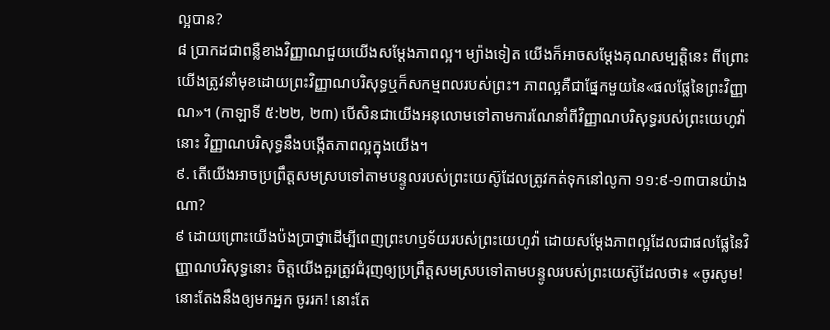ល្អបាន?
៨ ប្រាកដជាពន្លឺខាងវិញ្ញាណជួយយើងសម្ដែងភាពល្អ។ ម្យ៉ាងទៀត យើងក៏អាចសម្ដែងគុណសម្បត្ដិនេះ ពីព្រោះយើងត្រូវនាំមុខដោយព្រះវិញ្ញាណបរិសុទ្ធឬក៏សកម្មពលរបស់ព្រះ។ ភាពល្អគឺជាផ្នែកមួយនៃ«ផលផ្លែនៃព្រះវិញ្ញាណ»។ (កាឡាទី ៥:២២, ២៣) បើសិនជាយើងអនុលោមទៅតាមការណែនាំពីវិញ្ញាណបរិសុទ្ធរបស់ព្រះយេហូវ៉ានោះ វិញ្ញាណបរិសុទ្ធនឹងបង្កើតភាពល្អក្នុងយើង។
៩. តើយើងអាចប្រព្រឹត្តសមស្របទៅតាមបន្ទូលរបស់ព្រះយេស៊ូដែលត្រូវកត់ទុកនៅលូកា ១១:៩-១៣បានយ៉ាងណា?
៩ ដោយព្រោះយើងប៉ងប្រាថ្នាដើម្បីពេញព្រះហឫទ័យរបស់ព្រះយេហូវ៉ា ដោយសម្ដែងភាពល្អដែលជាផលផ្លែនៃវិញ្ញាណបរិសុទ្ធនោះ ចិត្តយើងគួរត្រូវជំរុញឲ្យប្រព្រឹត្តសមស្របទៅតាមបន្ទូលរបស់ព្រះយេស៊ូដែលថា៖ «ចូរសូម! នោះតែងនឹងឲ្យមកអ្នក ចូររក! នោះតែ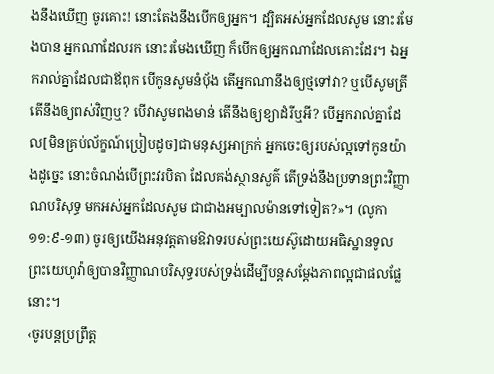ងនឹងឃើញ ចូរគោះ! នោះតែងនឹងបើកឲ្យអ្នក។ ដ្បិតអស់អ្នកដែលសូម នោះរមែងបាន អ្នកណាដែលរក នោះរមែងឃើញ ក៏បើកឲ្យអ្នកណាដែលគោះដែរ។ ឯអ្នករាល់គ្នាដែលជាឪពុក បើកូនសូមនំប៉័ង តើអ្នកណានឹងឲ្យថ្មទៅវា? ឬបើសូមត្រី តើនឹងឲ្យពស់វិញឬ? បើវាសូមពងមាន់ តើនឹងឲ្យខ្យាដំរីឬអី? បើអ្នករាល់គ្នាដែល[មិនគ្រប់ល័ក្ខណ៍ប្រៀបដូច]ជាមនុស្សអាក្រក់ អ្នកចេះឲ្យរបស់ល្អទៅកូនយ៉ាងដូច្នេះ នោះចំណង់បើព្រះវរបិតា ដែលគង់ស្ថានសួគ៌ តើទ្រង់នឹងប្រទានព្រះវិញ្ញាណបរិសុទ្ធ មកអស់អ្នកដែលសូម ជាជាងអម្បាលម៉ានទៅទៀត?»។ (លូកា ១១:៩-១៣) ចូរឲ្យយើងអនុវត្តតាមឱវាទរបស់ព្រះយេស៊ូដោយអធិស្ឋានទូលព្រះយេហូវ៉ាឲ្យបានវិញ្ញាណបរិសុទ្ធរបស់ទ្រង់ដើម្បីបន្តសម្ដែងភាពល្អជាផលផ្លែនោះ។
‹ចូរបន្តប្រព្រឹត្ត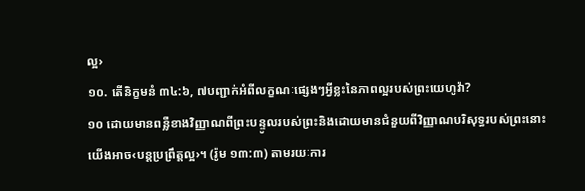ល្អ›
១០. តើនិក្ខមនំ ៣៤:៦, ៧បញ្ជាក់អំពីលក្ខណៈផ្សេងៗអ្វីខ្លះនៃភាពល្អរបស់ព្រះយេហូវ៉ា?
១០ ដោយមានពន្លឺខាងវិញ្ញាណពីព្រះបន្ទូលរបស់ព្រះនិងដោយមានជំនួយពីវិញ្ញាណបរិសុទ្ធរបស់ព្រះនោះ យើងអាច‹បន្តប្រព្រឹត្តល្អ›។ (រ៉ូម ១៣:៣) តាមរយៈការ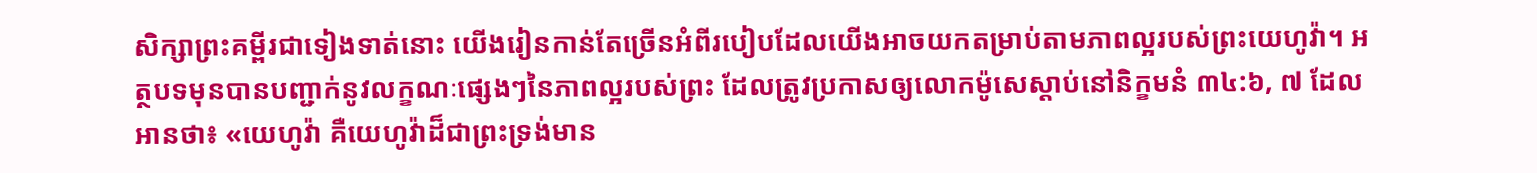សិក្សាព្រះគម្ពីរជាទៀងទាត់នោះ យើងរៀនកាន់តែច្រើនអំពីរបៀបដែលយើងអាចយកតម្រាប់តាមភាពល្អរបស់ព្រះយេហូវ៉ា។ អត្ថបទមុនបានបញ្ជាក់នូវលក្ខណៈផ្សេងៗនៃភាពល្អរបស់ព្រះ ដែលត្រូវប្រកាសឲ្យលោកម៉ូសេស្ដាប់នៅនិក្ខមនំ ៣៤:៦, ៧ ដែលអានថា៖ «យេហូវ៉ា គឺយេហូវ៉ាដ៏ជាព្រះទ្រង់មាន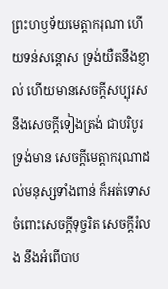ព្រះហឫទ័យមេត្ដាករុណា ហើយទន់សន្ដោស ទ្រង់យឺតនឹងខ្ញាល់ ហើយមានសេចក្ដីសប្បុរស នឹងសេចក្ដីទៀងត្រង់ ជាបរិបូរ ទ្រង់មាន សេចក្ដីមេត្ដាករុណាដល់មនុស្សទាំងពាន់ ក៏អត់ទោសចំពោះសេចក្ដីទុច្ចរិត សេចក្ដីរំលង នឹងអំពើបាប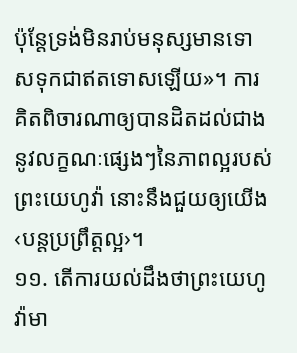ប៉ុន្តែទ្រង់មិនរាប់មនុស្សមានទោសទុកជាឥតទោសឡើយ»។ ការគិតពិចារណាឲ្យបានដិតដល់ជាងនូវលក្ខណៈផ្សេងៗនៃភាពល្អរបស់ព្រះយេហូវ៉ា នោះនឹងជួយឲ្យយើង‹បន្តប្រព្រឹត្តល្អ›។
១១. តើការយល់ដឹងថាព្រះយេហូវ៉ាមា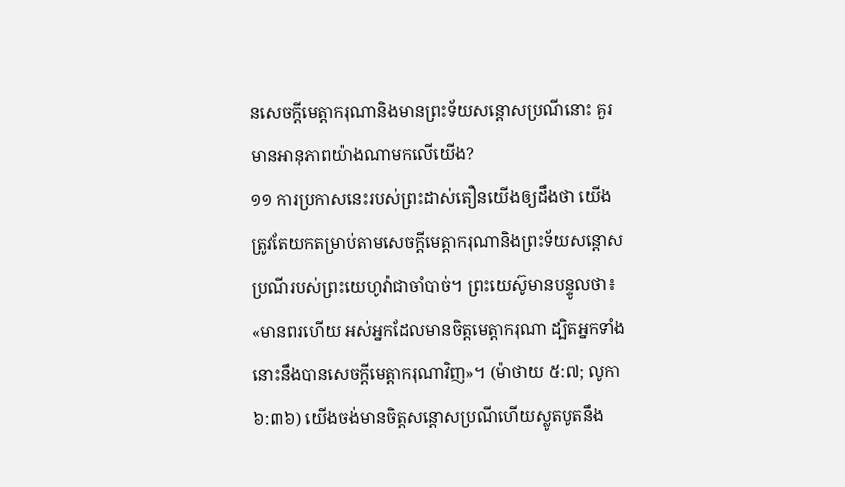នសេចក្ដីមេត្ដាករុណានិងមានព្រះទ័យសន្ដោសប្រណីនោះ គួរមានអានុភាពយ៉ាងណាមកលើយើង?
១១ ការប្រកាសនេះរបស់ព្រះដាស់តឿនយើងឲ្យដឹងថា យើងត្រូវតែយកតម្រាប់តាមសេចក្ដីមេត្ដាករុណានិងព្រះទ័យសន្ដោសប្រណីរបស់ព្រះយេហូវ៉ាជាចាំបាច់។ ព្រះយេស៊ូមានបន្ទូលថា៖ «មានពរហើយ អស់អ្នកដែលមានចិត្តមេត្ដាករុណា ដ្បិតអ្នកទាំងនោះនឹងបានសេចក្ដីមេត្ដាករុណាវិញ»។ (ម៉ាថាយ ៥:៧; លូកា ៦:៣៦) យើងចង់មានចិត្តសន្ដោសប្រណីហើយស្លូតបូតនឹង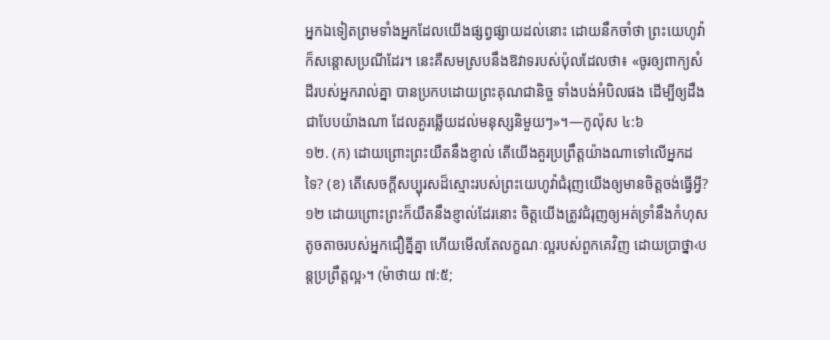អ្នកឯទៀតព្រមទាំងអ្នកដែលយើងផ្សព្វផ្សាយដល់នោះ ដោយនឹកចាំថា ព្រះយេហូវ៉ាក៏សន្ដោសប្រណីដែរ។ នេះគឺសមស្របនឹងឱវាទរបស់ប៉ុលដែលថា៖ «ចូរឲ្យពាក្យសំដីរបស់អ្នករាល់គ្នា បានប្រកបដោយព្រះគុណជានិច្ច ទាំងបង់អំបិលផង ដើម្បីឲ្យដឹងជាបែបយ៉ាងណា ដែលគួរឆ្លើយដល់មនុស្សនិមួយៗ»។—កូល៉ុស ៤:៦
១២. (ក) ដោយព្រោះព្រះយឺតនឹងខ្ញាល់ តើយើងគួរប្រព្រឹត្តយ៉ាងណាទៅលើអ្នកដទៃ? (ខ) តើសេចក្ដីសប្បុរសដ៏ស្មោះរបស់ព្រះយេហូវ៉ាជំរុញយើងឲ្យមានចិត្តចង់ធ្វើអ្វី?
១២ ដោយព្រោះព្រះក៏យឺតនឹងខ្ញាល់ដែរនោះ ចិត្តយើងត្រូវជំរុញឲ្យអត់ទ្រាំនឹងកំហុសតូចតាចរបស់អ្នកជឿគ្នីគ្នា ហើយមើលតែលក្ខណៈល្អរបស់ពួកគេវិញ ដោយប្រាថ្នា‹បន្តប្រព្រឹត្តល្អ›។ (ម៉ាថាយ ៧:៥;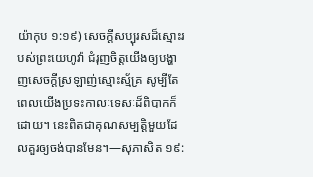យ៉ាកុប ១:១៩) សេចក្ដីសប្បុរសដ៏ស្មោះរបស់ព្រះយេហូវ៉ា ជំរុញចិត្តយើងឲ្យបង្ហាញសេចក្ដីស្រឡាញ់ស្មោះស្ម័គ្រ សូម្បីតែពេលយើងប្រទះកាលៈទេសៈដ៏ពិបាកក៏ដោយ។ នេះពិតជាគុណសម្បត្ដិមួយដែលគួរឲ្យចង់បានមែន។—សុភាសិត ១៩: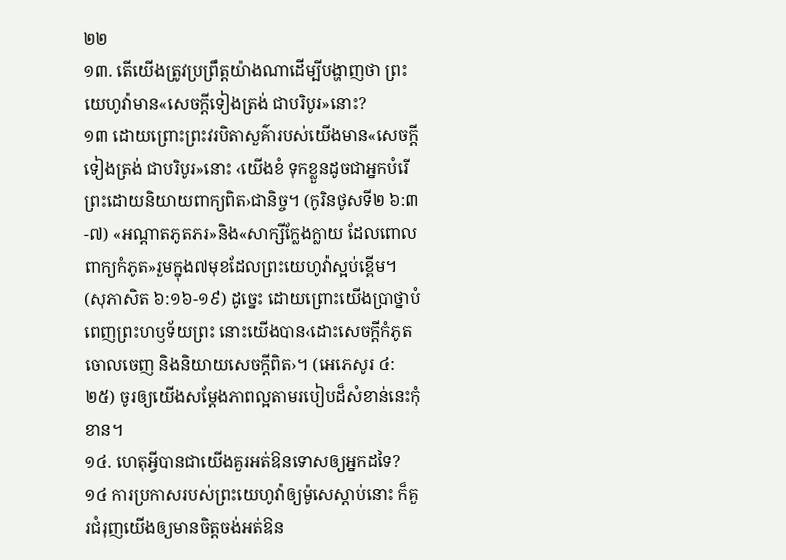២២
១៣. តើយើងត្រូវប្រព្រឹត្តយ៉ាងណាដើម្បីបង្ហាញថា ព្រះយេហូវ៉ាមាន«សេចក្ដីទៀងត្រង់ ជាបរិបូរ»នោះ?
១៣ ដោយព្រោះព្រះវរបិតាសួគ៌ារបស់យើងមាន«សេចក្ដីទៀងត្រង់ ជាបរិបូរ»នោះ ‹យើងខំ ទុកខ្លួនដូចជាអ្នកបំរើព្រះដោយនិយាយពាក្យពិត›ជានិច្ច។ (កូរិនថូសទី២ ៦:៣-៧) «អណ្ដាតភូតភរ»និង«សាក្សីក្លែងក្លាយ ដែលពោលពាក្យកំភូត»រួមក្នុង៧មុខដែលព្រះយេហូវ៉ាស្អប់ខ្ពើម។ (សុភាសិត ៦:១៦-១៩) ដូច្នេះ ដោយព្រោះយើងប្រាថ្នាបំពេញព្រះហឫទ័យព្រះ នោះយើងបាន‹ដោះសេចក្ដីកំភូតចោលចេញ និងនិយាយសេចក្ដីពិត›។ (អេភេសូរ ៤:២៥) ចូរឲ្យយើងសម្ដែងភាពល្អតាមរបៀបដ៏សំខាន់នេះកុំខាន។
១៤. ហេតុអ្វីបានជាយើងគួរអត់ឱនទោសឲ្យអ្នកដទៃ?
១៤ ការប្រកាសរបស់ព្រះយេហូវ៉ាឲ្យម៉ូសេស្ដាប់នោះ ក៏គួរជំរុញយើងឲ្យមានចិត្តចង់អត់ឱន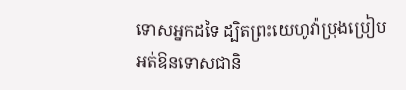ទោសអ្នកដទៃ ដ្បិតព្រះយេហូវ៉ាប្រុងប្រៀបអត់ឱនទោសជានិ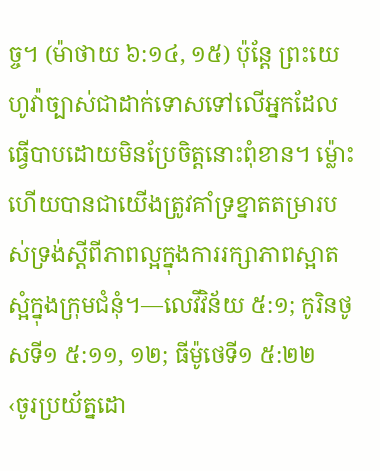ច្ច។ (ម៉ាថាយ ៦:១៤, ១៥) ប៉ុន្តែ ព្រះយេហូវ៉ាច្បាស់ជាដាក់ទោសទៅលើអ្នកដែលធ្វើបាបដោយមិនប្រែចិត្តនោះពុំខាន។ ម្ល៉ោះហើយបានជាយើងត្រូវគាំទ្រខ្នាតតម្រារបស់ទ្រង់ស្តីពីភាពល្អក្នុងការរក្សាភាពស្អាតស្អំក្នុងក្រុមជំនុំ។—លេវីវិន័យ ៥:១; កូរិនថូសទី១ ៥:១១, ១២; ធីម៉ូថេទី១ ៥:២២
‹ចូរប្រយ័ត្នដោ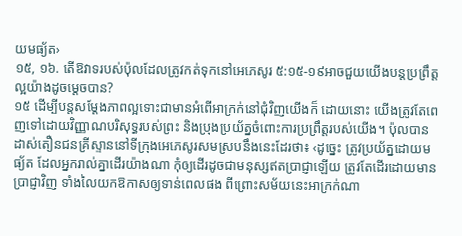យមធ្យ័ត›
១៥, ១៦. តើឱវាទរបស់ប៉ុលដែលត្រូវកត់ទុកនៅអេភេសូរ ៥:១៥-១៩អាចជួយយើងបន្តប្រព្រឹត្តល្អយ៉ាងដូចម្ដេចបាន?
១៥ ដើម្បីបន្តសម្ដែងភាពល្អទោះជាមានអំពើអាក្រក់នៅជុំវិញយើងក៏ ដោយនោះ យើងត្រូវតែពេញទៅដោយវិញ្ញាណបរិសុទ្ធរបស់ព្រះ និងប្រុងប្រយ័ត្នចំពោះការប្រព្រឹត្តរបស់យើង។ ប៉ុលបានដាស់តឿនជនគ្រីស្ទាននៅទីក្រុងអេភេសូរសមស្របនឹងនេះដែរថា៖ ‹ដូច្នេះ ត្រូវប្រយ័ត្នដោយមធ្យ័ត ដែលអ្នករាល់គ្នាដើរយ៉ាងណា កុំឲ្យដើរដូចជាមនុស្សឥតប្រាជ្ញាឡើយ ត្រូវតែដើរដោយមានប្រាជ្ញាវិញ ទាំងលៃយកឱកាសឲ្យទាន់ពេលផង ពីព្រោះសម័យនេះអាក្រក់ណា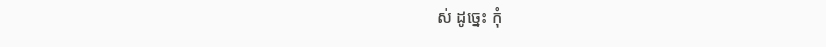ស់ ដូច្នេះ កុំ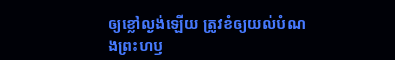ឲ្យខ្លៅល្ងង់ឡើយ ត្រូវខំឲ្យយល់បំណងព្រះហឫ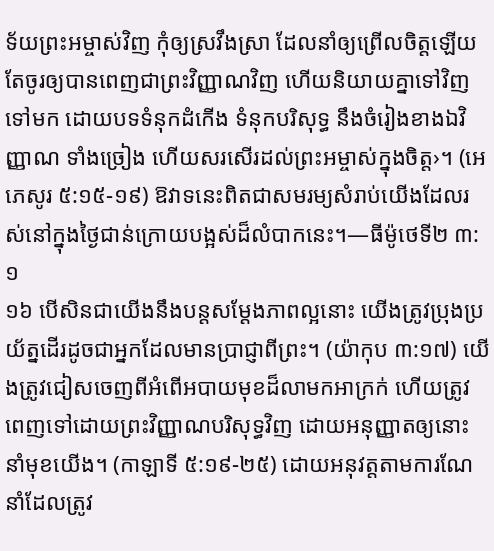ទ័យព្រះអម្ចាស់វិញ កុំឲ្យស្រវឹងស្រា ដែលនាំឲ្យព្រើលចិត្តឡើយ តែចូរឲ្យបានពេញជាព្រះវិញ្ញាណវិញ ហើយនិយាយគ្នាទៅវិញទៅមក ដោយបទទំនុកដំកើង ទំនុកបរិសុទ្ធ នឹងចំរៀងខាងឯវិញ្ញាណ ទាំងច្រៀង ហើយសរសើរដល់ព្រះអម្ចាស់ក្នុងចិត្ត›។ (អេភេសូរ ៥:១៥-១៩) ឱវាទនេះពិតជាសមរម្យសំរាប់យើងដែលរស់នៅក្នុងថ្ងៃជាន់ក្រោយបង្អស់ដ៏លំបាកនេះ។—ធីម៉ូថេទី២ ៣:១
១៦ បើសិនជាយើងនឹងបន្តសម្ដែងភាពល្អនោះ យើងត្រូវប្រុងប្រយ័ត្នដើរដូចជាអ្នកដែលមានប្រាជ្ញាពីព្រះ។ (យ៉ាកុប ៣:១៧) យើងត្រូវជៀសចេញពីអំពើអបាយមុខដ៏លាមកអាក្រក់ ហើយត្រូវពេញទៅដោយព្រះវិញ្ញាណបរិសុទ្ធវិញ ដោយអនុញ្ញាតឲ្យនោះនាំមុខយើង។ (កាឡាទី ៥:១៩-២៥) ដោយអនុវត្តតាមការណែនាំដែលត្រូវ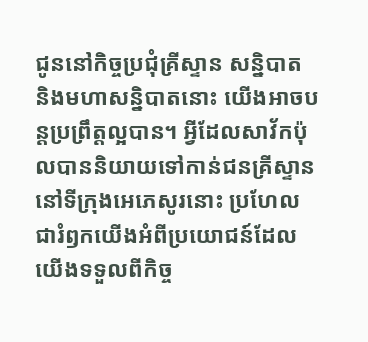ជូននៅកិច្ចប្រជុំគ្រីស្ទាន សន្និបាត និងមហាសន្និបាតនោះ យើងអាចបន្តប្រព្រឹត្តល្អបាន។ អ្វីដែលសាវ័កប៉ុលបាននិយាយទៅកាន់ជនគ្រីស្ទាននៅទីក្រុងអេភេសូរនោះ ប្រហែលជារំឭកយើងអំពីប្រយោជន៍ដែលយើងទទួលពីកិច្ច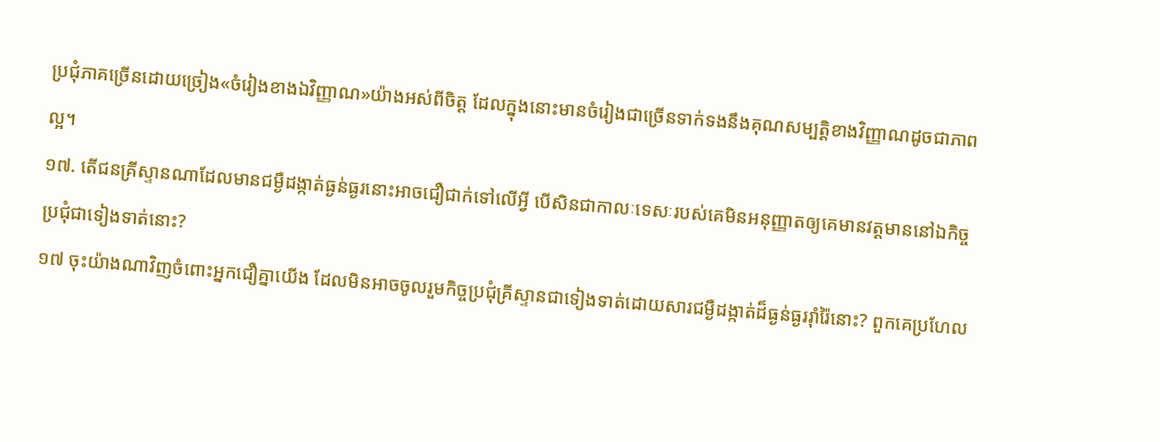ប្រជុំភាគច្រើនដោយច្រៀង«ចំរៀងខាងឯវិញ្ញាណ»យ៉ាងអស់ពីចិត្ត ដែលក្នុងនោះមានចំរៀងជាច្រើនទាក់ទងនឹងគុណសម្បត្ដិខាងវិញ្ញាណដូចជាភាពល្អ។
១៧. តើជនគ្រីស្ទានណាដែលមានជម្ងឺដង្កាត់ធ្ងន់ធ្ងរនោះអាចជឿជាក់ទៅលើអ្វី បើសិនជាកាលៈទេសៈរបស់គេមិនអនុញ្ញាតឲ្យគេមានវត្តមាននៅឯកិច្ចប្រជុំជាទៀងទាត់នោះ?
១៧ ចុះយ៉ាងណាវិញចំពោះអ្នកជឿគ្នាយើង ដែលមិនអាចចូលរួមកិច្ចប្រជុំគ្រីស្ទានជាទៀងទាត់ដោយសារជម្ងឺដង្កាត់ដ៏ធ្ងន់ធ្ងររ៉ាំរ៉ៃនោះ? ពួកគេប្រហែល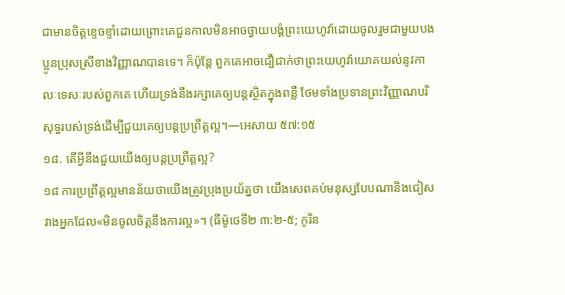ជាមានចិត្តខ្ទេចខ្ទាំដោយព្រោះគេជួនកាលមិនអាចថ្វាយបង្គំព្រះយេហូវ៉ាដោយចូលរួមជាមួយបងប្អូនប្រុសស្រីខាងវិញ្ញាណបានទេ។ ក៏ប៉ុន្តែ ពួកគេអាចជឿជាក់ថាព្រះយេហូវ៉ាយោគយល់នូវកាលៈទេសៈរបស់ពួកគេ ហើយទ្រង់នឹងរក្សាគេឲ្យបន្តស្ថិតក្នុងពន្លឺ ថែមទាំងប្រទានព្រះវិញ្ញាណបរិសុទ្ធរបស់ទ្រង់ដើម្បីជួយគេឲ្យបន្តប្រព្រឹត្តល្អ។—អេសាយ ៥៧:១៥
១៨. តើអ្វីនឹងជួយយើងឲ្យបន្តប្រព្រឹត្តល្អ?
១៨ ការប្រព្រឹត្តល្អមានន័យថាយើងត្រូវប្រុងប្រយ័ត្នថា យើងសេពគប់មនុស្សបែបណានិងជៀសវាងអ្នកដែល«មិនចូលចិត្តនឹងការល្អ»។ (ធីម៉ូថេទី២ ៣:២-៥; កូរិន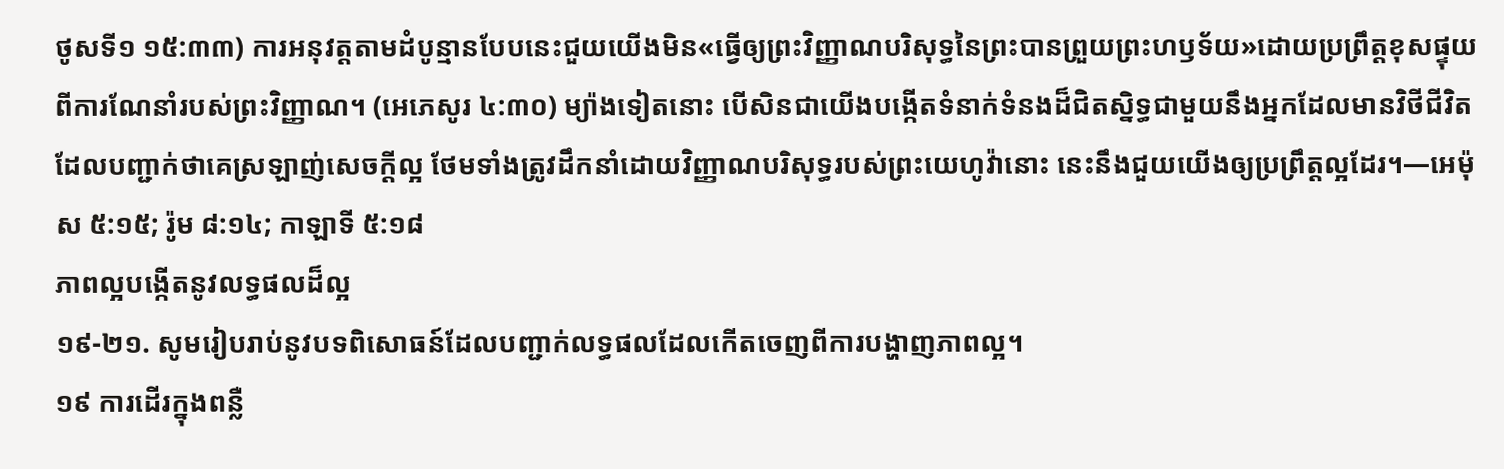ថូសទី១ ១៥:៣៣) ការអនុវត្តតាមដំបូន្មានបែបនេះជួយយើងមិន«ធ្វើឲ្យព្រះវិញ្ញាណបរិសុទ្ធនៃព្រះបានព្រួយព្រះហឫទ័យ»ដោយប្រព្រឹត្តខុសផ្ទុយពីការណែនាំរបស់ព្រះវិញ្ញាណ។ (អេភេសូរ ៤:៣០) ម្យ៉ាងទៀតនោះ បើសិនជាយើងបង្កើតទំនាក់ទំនងដ៏ជិតស្និទ្ធជាមួយនឹងអ្នកដែលមានវិថីជីវិតដែលបញ្ជាក់ថាគេស្រឡាញ់សេចក្ដីល្អ ថែមទាំងត្រូវដឹកនាំដោយវិញ្ញាណបរិសុទ្ធរបស់ព្រះយេហូវ៉ានោះ នេះនឹងជួយយើងឲ្យប្រព្រឹត្តល្អដែរ។—អេម៉ុស ៥:១៥; រ៉ូម ៨:១៤; កាឡាទី ៥:១៨
ភាពល្អបង្កើតនូវលទ្ធផលដ៏ល្អ
១៩-២១. សូមរៀបរាប់នូវបទពិសោធន៍ដែលបញ្ជាក់លទ្ធផលដែលកើតចេញពីការបង្ហាញភាពល្អ។
១៩ ការដើរក្នុងពន្លឺ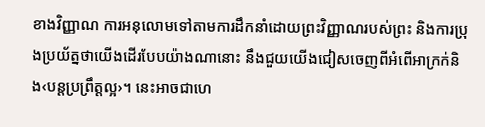ខាងវិញ្ញាណ ការអនុលោមទៅតាមការដឹកនាំដោយព្រះវិញ្ញាណរបស់ព្រះ និងការប្រុងប្រយ័ត្នថាយើងដើរបែបយ៉ាងណានោះ នឹងជួយយើងជៀសចេញពីអំពើអាក្រក់និង‹បន្តប្រព្រឹត្តល្អ›។ នេះអាចជាហេ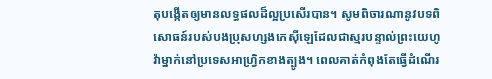តុបង្កើតឲ្យមានលទ្ធផលដ៏ល្អប្រសើរបាន។ សូមពិចារណានូវបទពិសោធន៍របស់បងប្រុសហ្សងកេស៊ីឡេដែលជាស្មរបន្ទាល់ព្រះយេហូវ៉ាម្នាក់នៅប្រទេសអាហ្វ្រិកខាងត្បូង។ ពេលគាត់កំពុងតែធ្វើដំណើរ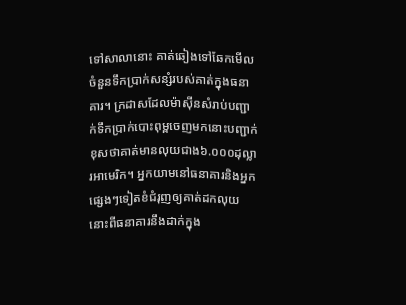ទៅសាលានោះ គាត់ឆៀងទៅឆែកមើលចំនួនទឹកប្រាក់សន្សំរបស់គាត់ក្នុងធនាគារ។ ក្រដាសដែលម៉ាស៊ីនសំរាប់បញ្ជាក់ទឹកប្រាក់បោះពុម្ពចេញមកនោះបញ្ជាក់ខុសថាគាត់មានលុយជាង៦.០០០ដុល្លារអាមេរិក។ អ្នកយាមនៅធនាគារនិងអ្នកផ្សេងៗទៀតខំជំរុញឲ្យគាត់ដកលុយនោះពីធនាគារនឹងដាក់ក្នុង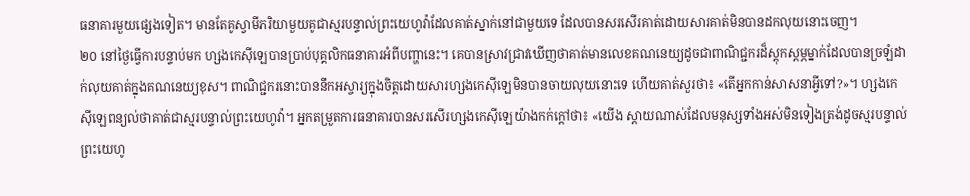ធនាគារមួយផ្សេងទៀត។ មានតែគូស្វាមីភរិយាមួយគូជាស្មរបន្ទាល់ព្រះយេហូវ៉ាដែលគាត់ស្នាក់នៅជាមួយទេ ដែលបានសរសើរគាត់ដោយសារគាត់មិនបានដកលុយនោះចេញ។
២០ នៅថ្ងៃធ្វើការបន្ទាប់មក ហ្សងកេស៊ីឡេបានប្រាប់បុគ្គលិកធនាគារអំពីបញ្ហានេះ។ គេបានស្រាវជ្រាវឃើញថាគាត់មានលេខគណនេយ្យដូចជាពាណិជ្ជករដ៏ស្តុកស្តម្ភម្នាក់ដែលបានច្រឡំដាក់លុយគាត់ក្នុងគណនេយ្យខុស។ ពាណិជ្ជករនោះបាននឹកអស្ចារ្យក្នុងចិត្តដោយសារហ្សងកេស៊ីឡេមិនបានចាយលុយនោះទេ ហើយគាត់សួរថា៖ «តើអ្នកកាន់សាសនាអ្វីទៅ?»។ ហ្សងកេស៊ីឡេពន្យល់ថាគាត់ជាស្មរបន្ទាល់ព្រះយេហូវ៉ា។ អ្នកតម្រួតការធនាគារបានសរសើរហ្សងកេស៊ីឡេយ៉ាងកក់ក្ដៅថា៖ «យើង ស្ដាយណាស់ដែលមនុស្សទាំងអស់មិនទៀងត្រង់ដូចស្មរបន្ទាល់ព្រះយេហូ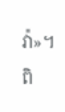វ៉ា»។ ពិ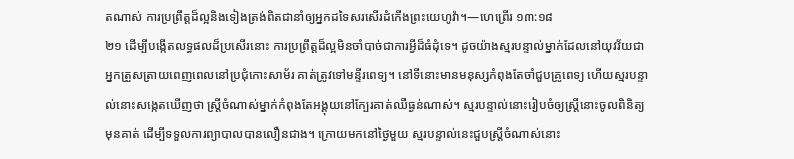តណាស់ ការប្រព្រឹត្តដ៏ល្អនិងទៀងត្រង់ពិតជានាំឲ្យអ្នកដទៃសរសើរដំកើងព្រះយេហូវ៉ា។—ហេព្រើរ ១៣:១៨
២១ ដើម្បីបង្កើតលទ្ធផលដ៏ប្រសើរនោះ ការប្រព្រឹត្តដ៏ល្អមិនចាំបាច់ជាការអ្វីដ៏ធំដុំទេ។ ដូចយ៉ាងស្មរបន្ទាល់ម្នាក់ដែលនៅយុវវ័យជាអ្នកត្រួសត្រាយពេញពេលនៅប្រជុំកោះសាម័រ គាត់ត្រូវទៅមន្ទីរពេទ្យ។ នៅទីនោះមានមនុស្សកំពុងតែចាំជួបគ្រូពេទ្យ ហើយស្មរបន្ទាល់នោះសង្កេតឃើញថា ស្ត្រីចំណាស់ម្នាក់កំពុងតែអង្គុយនៅក្បែរគាត់ឈឺធ្ងន់ណាស់។ ស្មរបន្ទាល់នោះរៀបចំឲ្យស្ត្រីនោះចូលពិនិត្យមុនគាត់ ដើម្បីទទួលការព្យាបាលបានលឿនជាង។ ក្រោយមកនៅថ្ងៃមួយ ស្មរបន្ទាល់នេះជួបស្ត្រីចំណាស់នោះ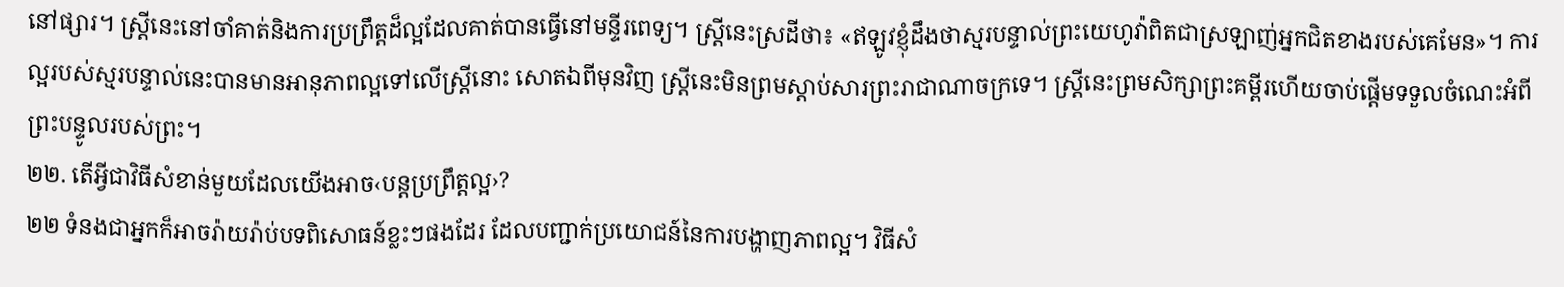នៅផ្សារ។ ស្ត្រីនេះនៅចាំគាត់និងការប្រព្រឹត្តដ៏ល្អដែលគាត់បានធ្វើនៅមន្ទីរពេទ្យ។ ស្ត្រីនេះស្រដីថា៖ «ឥឡូវខ្ញុំដឹងថាស្មរបន្ទាល់ព្រះយេហូវ៉ាពិតជាស្រឡាញ់អ្នកជិតខាងរបស់គេមែន»។ ការល្អរបស់ស្មរបន្ទាល់នេះបានមានអានុភាពល្អទៅលើស្ត្រីនោះ សោតឯពីមុនវិញ ស្ត្រីនេះមិនព្រមស្ដាប់សារព្រះរាជាណាចក្រទេ។ ស្ត្រីនេះព្រមសិក្សាព្រះគម្ពីរហើយចាប់ផ្ដើមទទួលចំណេះអំពីព្រះបន្ទូលរបស់ព្រះ។
២២. តើអ្វីជាវិធីសំខាន់មួយដែលយើងអាច‹បន្តប្រព្រឹត្តល្អ›?
២២ ទំនងជាអ្នកក៏អាចរ៉ាយរ៉ាប់បទពិសោធន៍ខ្លះៗផងដែរ ដែលបញ្ជាក់ប្រយោជន៍នៃការបង្ហាញភាពល្អ។ វិធីសំ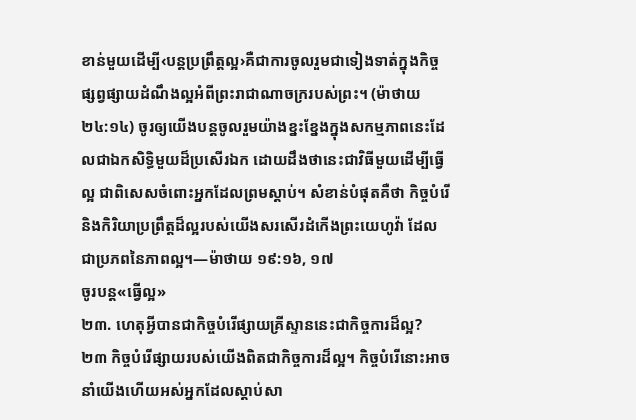ខាន់មួយដើម្បី‹បន្តប្រព្រឹត្តល្អ›គឺជាការចូលរួមជាទៀងទាត់ក្នុងកិច្ចផ្សព្វផ្សាយដំណឹងល្អអំពីព្រះរាជាណាចក្ររបស់ព្រះ។ (ម៉ាថាយ ២៤:១៤) ចូរឲ្យយើងបន្តចូលរួមយ៉ាងខ្នះខ្នែងក្នុងសកម្មភាពនេះដែលជាឯកសិទ្ធិមួយដ៏ប្រសើរឯក ដោយដឹងថានេះជាវិធីមួយដើម្បីធ្វើល្អ ជាពិសេសចំពោះអ្នកដែលព្រមស្ដាប់។ សំខាន់បំផុតគឺថា កិច្ចបំរើនិងកិរិយាប្រព្រឹត្តដ៏ល្អរបស់យើងសរសើរដំកើងព្រះយេហូវ៉ា ដែលជាប្រភពនៃភាពល្អ។—ម៉ាថាយ ១៩:១៦, ១៧
ចូរបន្ត«ធ្វើល្អ»
២៣. ហេតុអ្វីបានជាកិច្ចបំរើផ្សាយគ្រីស្ទាននេះជាកិច្ចការដ៏ល្អ?
២៣ កិច្ចបំរើផ្សាយរបស់យើងពិតជាកិច្ចការដ៏ល្អ។ កិច្ចបំរើនោះអាចនាំយើងហើយអស់អ្នកដែលស្ដាប់សា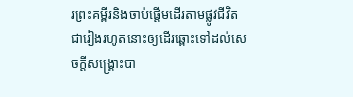រព្រះគម្ពីរនិងចាប់ផ្ដើមដើរតាមផ្លូវជីវិតជារៀងរហូតនោះឲ្យដើរឆ្ពោះទៅដល់សេចក្ដីសង្គ្រោះបា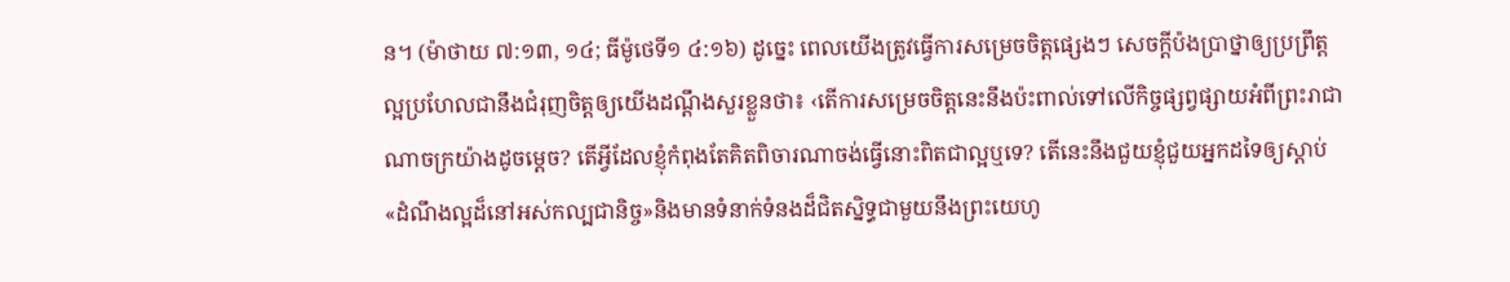ន។ (ម៉ាថាយ ៧:១៣, ១៤; ធីម៉ូថេទី១ ៤:១៦) ដូច្នេះ ពេលយើងត្រូវធ្វើការសម្រេចចិត្តផ្សេងៗ សេចក្ដីប៉ងប្រាថ្នាឲ្យប្រព្រឹត្តល្អប្រហែលជានឹងជំរុញចិត្តឲ្យយើងដណ្ដឹងសួរខ្លួនថា៖ ‹តើការសម្រេចចិត្តនេះនឹងប៉ះពាល់ទៅលើកិច្ចផ្សព្វផ្សាយអំពីព្រះរាជាណាចក្រយ៉ាងដូចម្ដេច? តើអ្វីដែលខ្ញុំកំពុងតែគិតពិចារណាចង់ធ្វើនោះពិតជាល្អឬទេ? តើនេះនឹងជួយខ្ញុំជួយអ្នកដទៃឲ្យស្ដាប់«ដំណឹងល្អដ៏នៅអស់កល្បជានិច្ច»និងមានទំនាក់ទំនងដ៏ជិតស្និទ្ធជាមួយនឹងព្រះយេហូ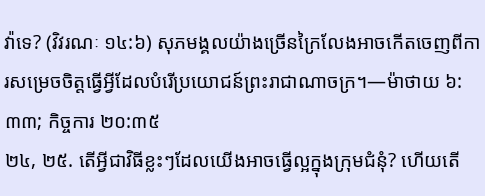វ៉ាទេ? (វិវរណៈ ១៤:៦) សុភមង្គលយ៉ាងច្រើនក្រៃលែងអាចកើតចេញពីការសម្រេចចិត្តធ្វើអ្វីដែលបំរើប្រយោជន៍ព្រះរាជាណាចក្រ។—ម៉ាថាយ ៦:៣៣; កិច្ចការ ២០:៣៥
២៤, ២៥. តើអ្វីជាវិធីខ្លះៗដែលយើងអាចធ្វើល្អក្នុងក្រុមជំនុំ? ហើយតើ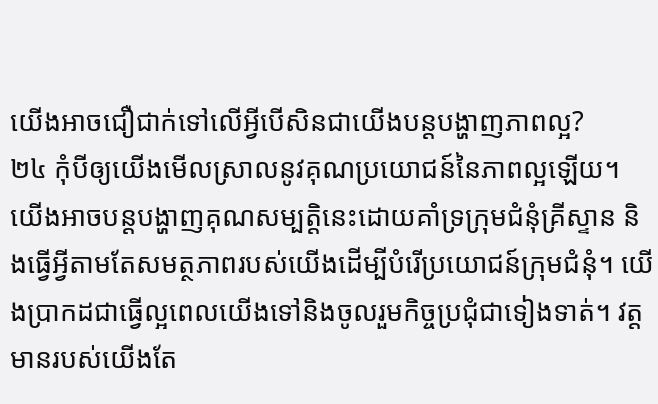យើងអាចជឿជាក់ទៅលើអ្វីបើសិនជាយើងបន្តបង្ហាញភាពល្អ?
២៤ កុំបីឲ្យយើងមើលស្រាលនូវគុណប្រយោជន៍នៃភាពល្អឡើយ។ យើងអាចបន្តបង្ហាញគុណសម្បត្ដិនេះដោយគាំទ្រក្រុមជំនុំគ្រីស្ទាន និងធ្វើអ្វីតាមតែសមត្ថភាពរបស់យើងដើម្បីបំរើប្រយោជន៍ក្រុមជំនុំ។ យើងប្រាកដជាធ្វើល្អពេលយើងទៅនិងចូលរួមកិច្ចប្រជុំជាទៀងទាត់។ វត្តមានរបស់យើងតែ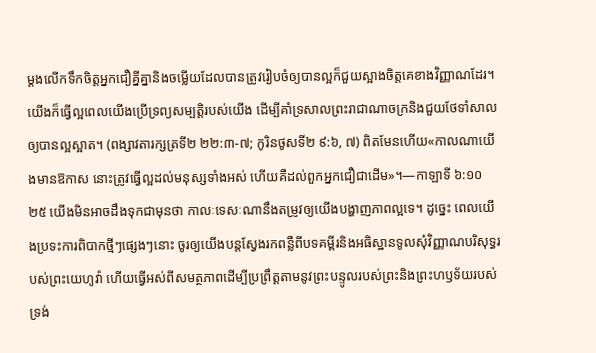ម្ដងលើកទឹកចិត្តអ្នកជឿគ្នីគ្នានិងចម្លើយដែលបានត្រូវរៀបចំឲ្យបានល្អក៏ជួយស្អាងចិត្តគេខាងវិញ្ញាណដែរ។ យើងក៏ធ្វើល្អពេលយើងប្រើទ្រព្យសម្បត្ដិរបស់យើង ដើម្បីគាំទ្រសាលព្រះរាជាណាចក្រនិងជួយថែទាំសាលឲ្យបានល្អស្អាត។ (ពង្សាវតារក្សត្រទី២ ២២:៣-៧; កូរិនថូសទី២ ៩:៦, ៧) ពិតមែនហើយ«កាលណាយើងមានឱកាស នោះត្រូវធ្វើល្អដល់មនុស្សទាំងអស់ ហើយគឺដល់ពួកអ្នកជឿជាដើម»។—កាឡាទី ៦:១០
២៥ យើងមិនអាចដឹងទុកជាមុនថា កាលៈទេសៈណានឹងតម្រូវឲ្យយើងបង្ហាញភាពល្អទេ។ ដូច្នេះ ពេលយើងប្រទះការពិបាកថ្មីៗផ្សេងៗនោះ ចូរឲ្យយើងបន្តស្វែងរកពន្លឺពីបទគម្ពីរនិងអធិស្ឋានទូលសុំវិញ្ញាណបរិសុទ្ធរបស់ព្រះយេហូវ៉ា ហើយធ្វើអស់ពីសមត្ថភាពដើម្បីប្រព្រឹត្តតាមនូវព្រះបន្ទូលរបស់ព្រះនិងព្រះហឫទ័យរបស់ទ្រង់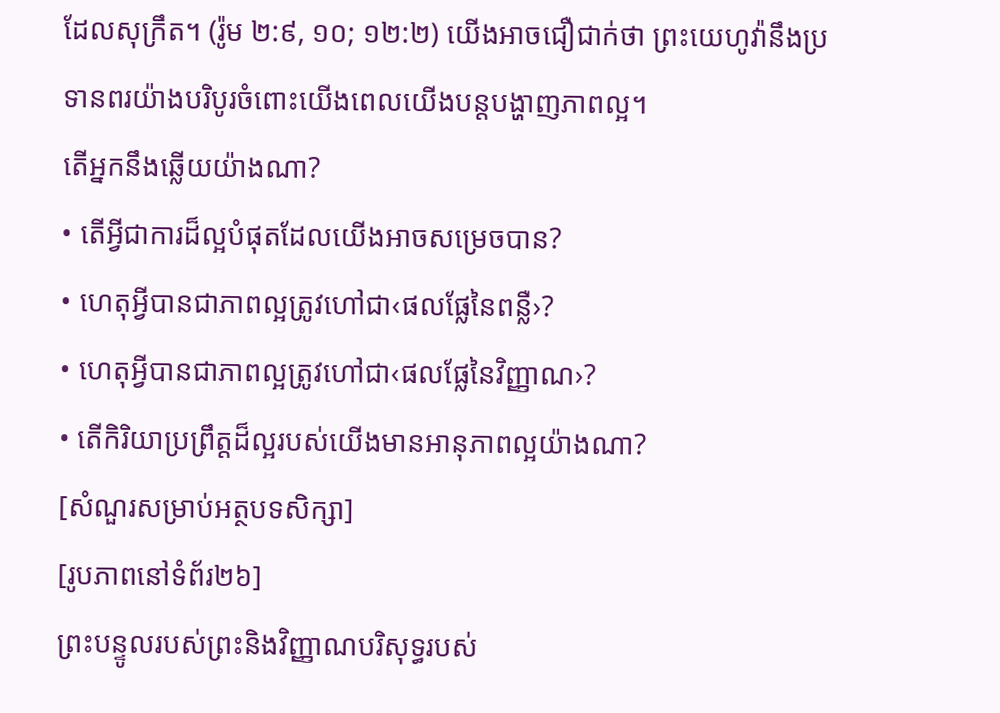ដែលសុក្រឹត។ (រ៉ូម ២:៩, ១០; ១២:២) យើងអាចជឿជាក់ថា ព្រះយេហូវ៉ានឹងប្រទានពរយ៉ាងបរិបូរចំពោះយើងពេលយើងបន្តបង្ហាញភាពល្អ។
តើអ្នកនឹងឆ្លើយយ៉ាងណា?
• តើអ្វីជាការដ៏ល្អបំផុតដែលយើងអាចសម្រេចបាន?
• ហេតុអ្វីបានជាភាពល្អត្រូវហៅជា‹ផលផ្លែនៃពន្លឺ›?
• ហេតុអ្វីបានជាភាពល្អត្រូវហៅជា‹ផលផ្លែនៃវិញ្ញាណ›?
• តើកិរិយាប្រព្រឹត្តដ៏ល្អរបស់យើងមានអានុភាពល្អយ៉ាងណា?
[សំណួរសម្រាប់អត្ថបទសិក្សា]
[រូបភាពនៅទំព័រ២៦]
ព្រះបន្ទូលរបស់ព្រះនិងវិញ្ញាណបរិសុទ្ធរបស់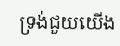ទ្រង់ជួយយើង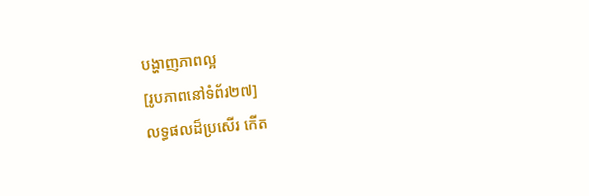បង្ហាញភាពល្អ
[រូបភាពនៅទំព័រ២៧]
លទ្ធផលដ៏ប្រសើរ កើត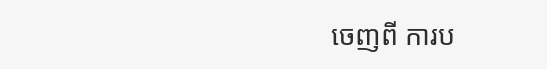ចេញពី ការប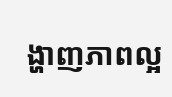ង្ហាញភាពល្អ